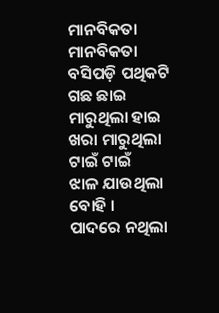ମାନବିକତା
ମାନବିକତା
ବସିପଡ଼ି ପଥିକଟି ଗଛ ଛାଇ
ମାରୁଥିଲା ହାଇ
ଖରା ମାରୁଥିଲା ଟାଇଁ ଟାଇଁ
ଝାଳ ଯାଉଥିଲା ବୋହି ।
ପାଦରେ ନଥିଲା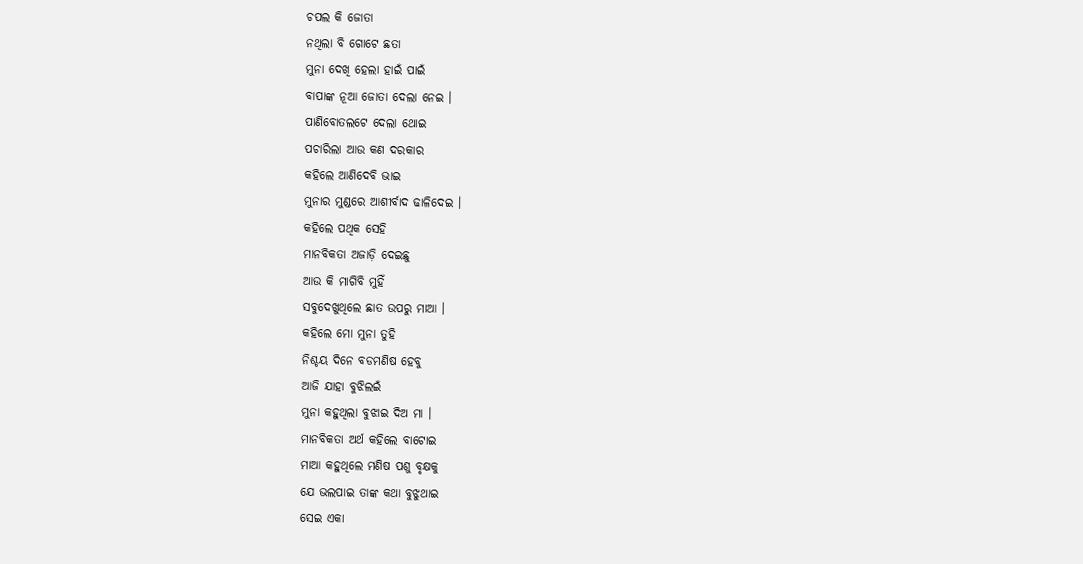ଚପଲ କି ଜୋତା
ନଥିଲା ବି ଗୋଟେ ଛତା
ମୁନା ଦେଖି ହେଲା ହାଇଁ ପାଇଁ
ବାପାଙ୍କ ନୂଆ ଜୋତା ଦେଲା ନେଇ ।
ପାଣିବୋତଲଟେ ଦେଲା ଥୋଇ
ପଚାରିଲା ଆଉ କଣ ଦରକାର
କହିଲେ ଆଣିଦେବି ଭାଇ
ମୁନାର ମୁଣ୍ଡରେ ଆଶୀର୍ବାଦ ଢାଳିଦେଇ ।
କହିଲେ ପଥିକ ସେହି
ମାନବିକତା ଅଜାଡ଼ି ଦେଇଛୁ
ଆଉ କି ମାଗିବି ମୁହିଁ
ସବୁଦେଖୁଥିଲେ ଛାତ ଉପରୁ ମାଆ ।
କହିଲେ ମୋ ମୁନା ତୁହି
ନିଶ୍ଚୟ ଦିନେ ବଡମଣିଷ ହେବୁ
ଆଜି ଯାହା ବୁଝିଲଇଁ
ମୁନା କହୁଥିଲା ବୁଝାଇ ଦିଅ ମା ।
ମାନବିକତା ଅର୍ଥ କହିଲେ ବାଟୋଇ
ମାଆ କହୁଥିଲେ ମଣିଷ ପଶୁ ବୃକ୍ଷକୁ
ଯେ ଭଲପାଇ ତାଙ୍କ କଥା ବୁଝୁଥାଇ
ସେଇ ଏକା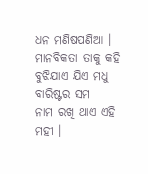ଧନ ମଣିଷପଣିଆ ।
ମାନବିକତା ତାକୁ କହି
ବୁଝିଯାଏ ଯିଏ ମଧୁ ବାରିଷ୍ଟର ସମ
ନାମ ରଖି ଥାଏ ଏହି ମହୀ ।